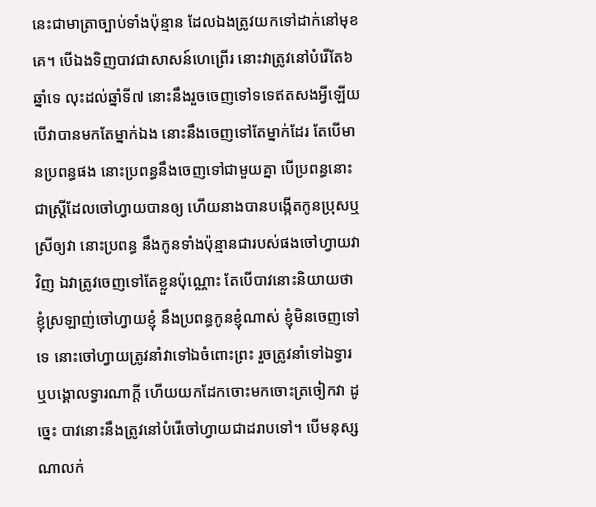នេះជាមាត្រាច្បាប់ទាំងប៉ុន្មាន ដែលឯងត្រូវយកទៅដាក់នៅមុខគេ។ បើឯងទិញបាវជាសាសន៍ហេព្រើរ នោះវាត្រូវនៅបំរើតែ៦ឆ្នាំទេ លុះដល់ឆ្នាំទី៧ នោះនឹងរួចចេញទៅទទេឥតសងអ្វីឡើយ បើវាបានមកតែម្នាក់ឯង នោះនឹងចេញទៅតែម្នាក់ដែរ តែបើមានប្រពន្ធផង នោះប្រពន្ធនឹងចេញទៅជាមួយគ្នា បើប្រពន្ធនោះជាស្ត្រីដែលចៅហ្វាយបានឲ្យ ហើយនាងបានបង្កើតកូនប្រុសឬស្រីឲ្យវា នោះប្រពន្ធ នឹងកូនទាំងប៉ុន្មានជារបស់ផងចៅហ្វាយវាវិញ ឯវាត្រូវចេញទៅតែខ្លួនប៉ុណ្ណោះ តែបើបាវនោះនិយាយថា ខ្ញុំស្រឡាញ់ចៅហ្វាយខ្ញុំ នឹងប្រពន្ធកូនខ្ញុំណាស់ ខ្ញុំមិនចេញទៅទេ នោះចៅហ្វាយត្រូវនាំវាទៅឯចំពោះព្រះ រួចត្រូវនាំទៅឯទ្វារ ឬបង្គោលទ្វារណាក្តី ហើយយកដែកចោះមកចោះត្រចៀកវា ដូច្នេះ បាវនោះនឹងត្រូវនៅបំរើចៅហ្វាយជាដរាបទៅ។ បើមនុស្សណាលក់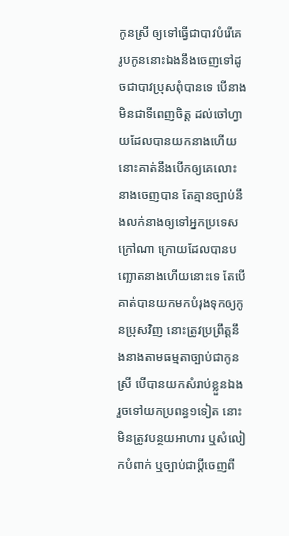កូនស្រី ឲ្យទៅធ្វើជាបាវបំរើគេ រូបកូននោះឯងនឹងចេញទៅដូចជាបាវប្រុសពុំបានទេ បើនាងមិនជាទីពេញចិត្ត ដល់ចៅហ្វាយដែលបានយកនាងហើយ នោះគាត់នឹងបើកឲ្យគេលោះនាងចេញបាន តែគ្មានច្បាប់នឹងលក់នាងឲ្យទៅអ្នកប្រទេសក្រៅណា ក្រោយដែលបានបញ្ឆោតនាងហើយនោះទេ តែបើគាត់បានយកមកបំរុងទុកឲ្យកូនប្រុសវិញ នោះត្រូវប្រព្រឹត្តនឹងនាងតាមធម្មតាច្បាប់ជាកូនស្រី បើបានយកសំរាប់ខ្លួនឯង រួចទៅយកប្រពន្ធ១ទៀត នោះមិនត្រូវបន្ថយអាហារ ឬសំលៀកបំពាក់ ឬច្បាប់ជាប្ដីចេញពី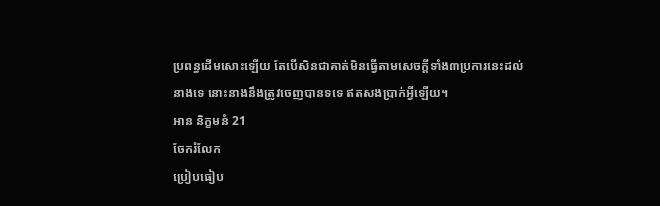ប្រពន្ធដើមសោះឡើយ តែបើសិនជាគាត់មិនធ្វើតាមសេចក្ដីទាំង៣ប្រការនេះដល់នាងទេ នោះនាងនឹងត្រូវចេញបានទទេ ឥតសងប្រាក់អ្វីឡើយ។
អាន និក្ខមនំ 21
ចែករំលែក
ប្រៀបធៀប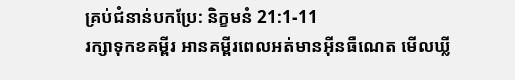គ្រប់ជំនាន់បកប្រែ: និក្ខមនំ 21:1-11
រក្សាទុកខគម្ពីរ អានគម្ពីរពេលអត់មានអ៊ីនធឺណេត មើលឃ្លី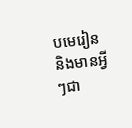បមេរៀន និងមានអ្វីៗជា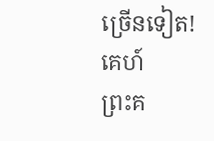ច្រើនទៀត!
គេហ៍
ព្រះគ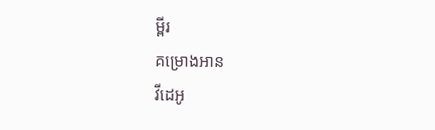ម្ពីរ
គម្រោងអាន
វីដេអូ